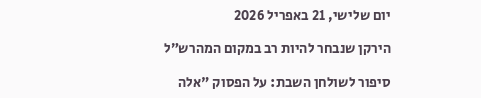יום שלישי, 21 באפריל 2026

הירקן שנבחר להיות רב במקום המהרש״ל

סיפור לשולחן השבת: על הפסוק "אלה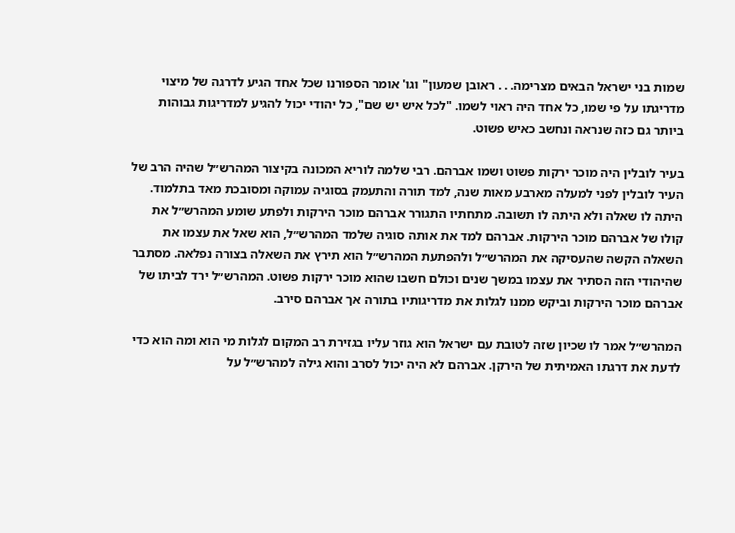שמות בני ישראל הבאים מצרימה. . . ראובן שמעון" וגו' אומר הספורנו שכל אחד הגיע לדרגה של מיצוי מדריגתו על פי שמו, כל אחד היה ראוי לשמו. "לכל איש יש שם", כל יהודי יכול להגיע למדריגות גבוהות ביותר גם כזה שנראה ונחשב כאיש פשוט.

בעיר לובלין היה מוכר ירקות פשוט ושמו אברהם. רבי שלמה לוריא המכונה בקיצור המהרש״ל שהיה הרב של העיר לובלין לפני למעלה מארבע מאות שנה, למד תורה והתעמק בסוגיה עמוקה ומסובכת מאד בתלמוד. היתה לו שאלה ולא היתה לו תשובה. מתחתיו התגורר אברהם מוכר הירקות ולפתע שומע המהרש״ל את קולו של אברהם מוכר הירקות. אברהם למד את אותה סוגיה שלמד המהרש״ל, הוא שאל את עצמו את השאלה הקשה שהעסיקה את המהרש״ל ולהפתעת המהרש״ל הוא תירץ את השאלה בצורה נפלאה. מסתבר שהיהודי הזה הסתיר את עצמו במשך שנים וכולם חשבו שהוא מוכר ירקות פשוט. המהרש״ל ירד לביתו של אברהם מוכר הירקות וביקש ממנו לגלות את מדריגותיו בתורה אך אברהם סירב.

המהרש״ל אמר לו שכיון שזה לטובת עם ישראל הוא גוזר עליו בגזירת רב המקום לגלות מי הוא ומה הוא כדי לדעת את דרגתו האמיתית של הירקן. אברהם לא היה יכול לסרב והוא גילה למהרש״ל על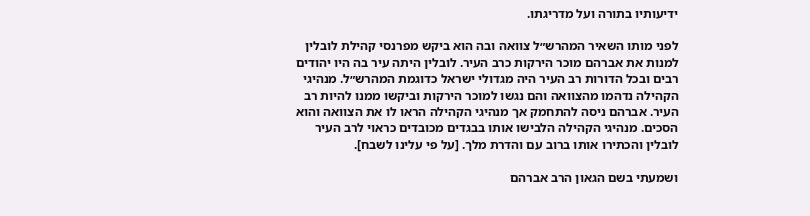ידיעותיו בתורה ועל מדריגתו.

לפני מותו השאיר המהרש״ל צוואה ובה הוא ביקש מפרנסי קהילת לובלין למנות את אברהם מוכר הירקות כרב העיר. לובלין היתה עיר בה היו יהודים רבים ובכל הדורות רב העיר היה מגדולי ישראל כדוגמת המהרש״ל. מנהיגי הקהילה נדהמו מהצוואה והם נגשו למוכר הירקות וביקשו ממנו להיות רב העיר. אברהם ניסה להתחמק אך מנהיגי הקהילה הראו לו את הצוואה והוא הסכים. מנהיגי הקהילה הלבישו אותו בבגדים מכובדים כראוי לרב העיר לובלין והכתירו אותו ברוב עם והדרת מלך. [על פי עלינו לשבח].

ושמעתי בשם הגאון הרב אברהם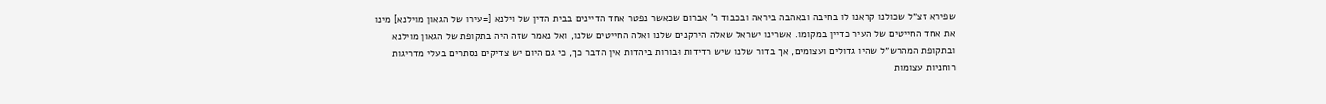שפירא זצ״ל שכולנו קראנו לו בחיבה ובאהבה ביראה ובכבוד ר' אברום שכאשר נפטר אחד הדיינים בבית הדין של וילנא [=עירו של הגאון מוילנא] מינו את אחד החייטים של העיר כדיין במקומו. אשרינו ישראל שאלה הירקנים שלנו ואלה החייטים שלנו, ואל נאמר שזה היה בתקופת של הגאון מוילנא ובתקופת המהרש״ל שהיו גדולים ועצומים, אך בדור שלנו שיש רדידות וּבורות ביהדות אין הדבר כך, כי גם היום יש צדיקים נסתרים בעלי מדריגות רוחניות עצומות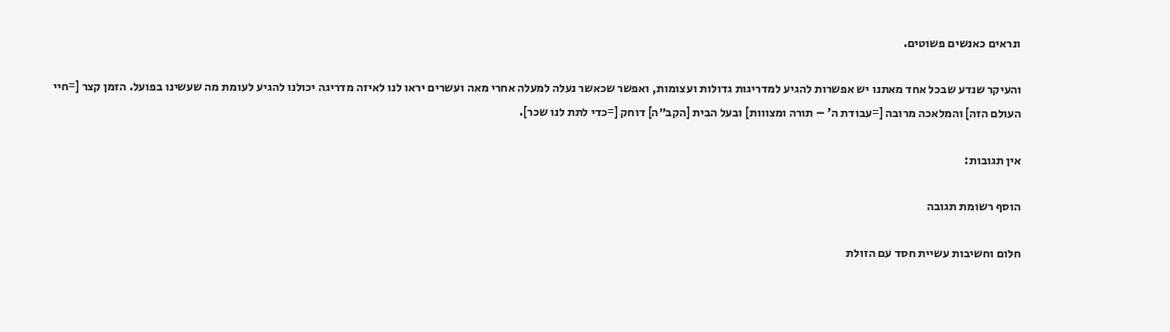ונראים כאנשים פשוטים.

והעיקר שנדע שבכל אחד מאתנו יש אפשרות להגיע למדריגות גדולות ועצומות, ואפשר שכאשר נעלה למעלה אחרי מאה ועשרים יראו לנו לאיזה מדריגה יכולנו להגיע לעומת מה שעשינו בפועל. הזמן קצר [=חיי העולם הזה] והמלאכה מרובה [=עבודת ה' – תורה ומצווות] ובעל הבית [הקב״ה] דוחק [=כדי לתת לנו שכר].

אין תגובות:

הוסף רשומת תגובה

חלום וחשיבות עשיית חסד עם הזולת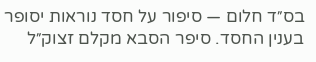בס״ד חלום — סיפור על חסד נוראות יסופר בענין החסד. סיפר הסבא מקלם זצוק״ל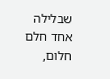שבלילה אחד חלם חלום,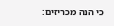כי הנה מכריזים: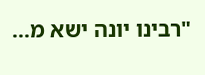"רבינו יונה ישא מ...